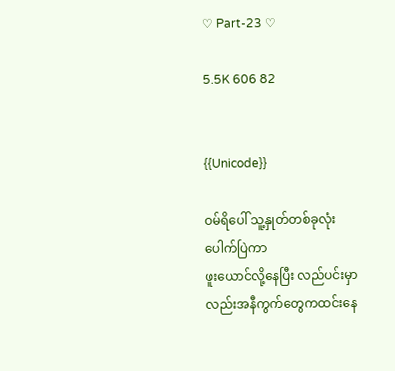♡ Part-23 ♡

5.5K 606 82


{{Unicode}}

ဝမ်ရိပေါ် သူ့နှုတ်တစ်ခုလုံးပေါက်ပြဲကာ
ဖူးယောင်လို့နေပြီး လည်ပင်းမှာလည်းအနီကွက်တွေကထင်းနေ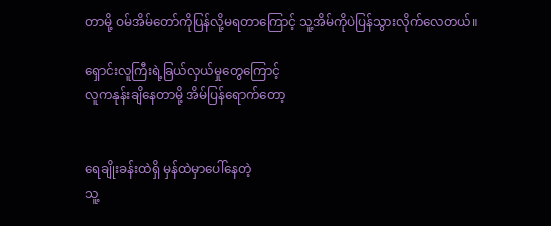တာမို့ ဝမ်အိမ်တော်ကိုပြန်လို့မရတာကြောင့် သူ့အိမ်ကိုပဲပြန်သွားလိုက်လေတယ်။

ရှောင်းလူကြီးရဲ့ခြယ်လှယ်မှုတွေကြောင့်
လူကနုန်းချိနေတာမို့ အိမ်ပြန်ရောက်တော့


ရေချိုးခန်းထဲရှိ မှန်ထဲမှာပေါ်နေတဲ့
သူ့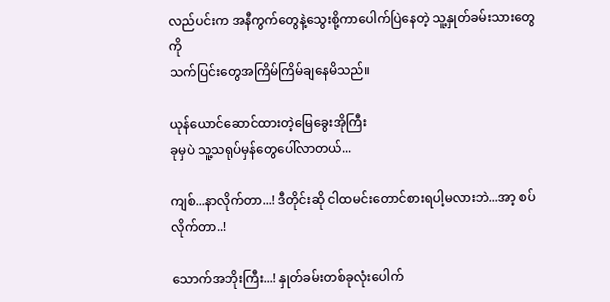လည်ပင်းက အနီကွက်တွေနဲ့သွေးစို့ကာပေါက်ပြဲနေတဲ့ သူ့နှုတ်ခမ်းသားတွေကို
သက်ပြင်းတွေအကြိမ်ကြိမ်ချနေမိသည်။

ယုန်ယောင်ဆောင်ထားတဲ့မြေခွေးအိုကြီး
ခုမှပဲ သူ့သရုပ်မှန်တွေပေါ်လာတယ်...

ကျစ်...နာလိုက်တာ...! ဒီတိုင်းဆို ငါထမင်းတောင်စားရပါ့မလားဘဲ...အာ့ စပ်လိုက်တာ..!

သောက်အဘိုးကြီး...! နှုတ်ခမ်းတစ်ခုလုံးပေါက်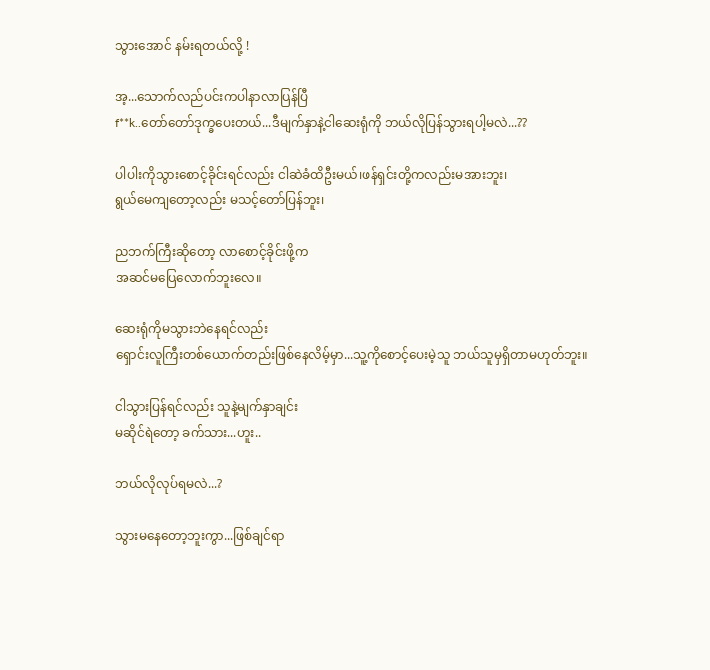သွားအောင် နမ်းရတယ်လို့ !

အ့...သောက်လည်ပင်းကပါနာလာပြန်ပြီ
f**k..တော်တော်ဒုက္ခပေးတယ်...ဒီမျက်နှာနဲ့ငါဆေးရုံကို ဘယ်လိုပြန်သွားရပါ့မလဲ...??

ပါပါးကိုသွားစောင့်ခိုင်းရင်လည်း ငါဆဲခံထိဦးမယ်၊ဖန်ရှင်းတို့ကလည်းမအားဘူး၊
ရွယ်မေကျတော့လည်း မသင့်တော်ပြန်ဘူး၊

ညဘက်ကြီးဆိုတော့ လာစောင့်ခိုင်းဖို့က
အဆင်မပြေလောက်ဘူးလေ။

ဆေးရုံကိုမသွားဘဲနေရင်လည်း
ရှောင်းလူကြီးတစ်ယောက်တည်းဖြစ်နေလိမ့်မှာ...သူ့ကိုစောင့်ပေးမဲ့သူ ဘယ်သူမှရှိတာမဟုတ်ဘူး။

ငါသွားပြန်ရင်လည်း သူနဲ့မျက်နှာချင်း
မဆိုင်ရဲတော့ ခက်သား...ဟူး..

ဘယ်လိုလုပ်ရမလဲ...?

သွားမနေတော့ဘူးကွာ...ဖြစ်ချင်ရာ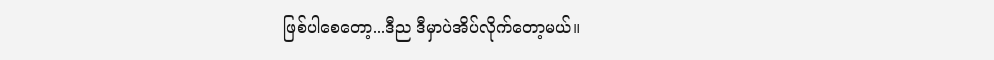ဖြစ်ပါစေတော့...ဒီည ဒီမှာပဲအိပ်လိုက်တော့မယ်။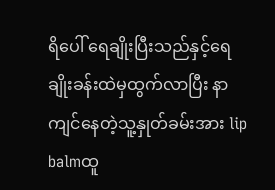ရိပေါ် ရေချိုးပြီးသည်နှင့်ရေချိုးခန်းထဲမှထွက်လာပြီး နာကျင်နေတဲ့သူ့နှုတ်ခမ်းအား lip balmထူ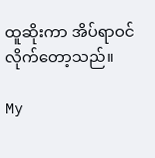ထူဆိုးကာ အိပ်ရာဝင်လိုက်တော့သည်။

My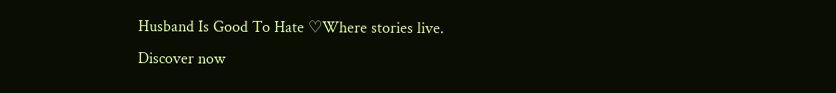Husband Is Good To Hate ♡Where stories live. Discover now